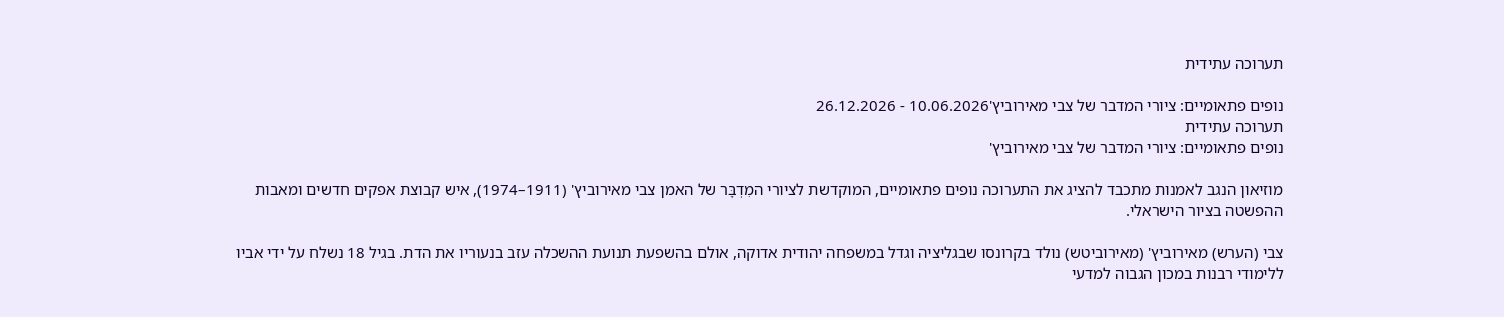תערוכה עתידית

נופים פתאומיים: ציורי המדבר של צבי מאירוביץ'10.06.2026 - 26.12.2026
תערוכה עתידית
נופים פתאומיים: ציורי המדבר של צבי מאירוביץ'

מוזיאון הנגב לאמנות מתכבד להציג את התערוכה נופים פתאומיים, המוקדשת לציורי המִדְבָּר של האמן צבי מאירוביץ' (1911–1974), איש קבוצת אפקים חדשים ומאבות ההפשטה בציור הישראלי.

צבי (הערש) מאירוביץ' (מאירוביטש) נולד בקרונסו שבגליציה וגדל במשפחה יהודית אדוקה, אולם בהשפעת תנועת ההשכלה עזב בנעוריו את הדת. בגיל 18 נשלח על ידי אביו ללימודי רבנות במכון הגבוה למדעי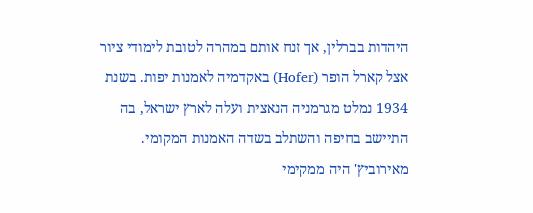היהדות בברלין, אך זנח אותם במהרה לטובת לימודי ציור אצל קארל הופר (Hofer) באקדמיה לאמנות יפות. בשנת 1934 נמלט מגרמניה הנאצית ועלה לארץ ישראל, בה התיישב בחיפה והשתלב בשדה האמנות המקומי. מאירוביץ' היה ממקימי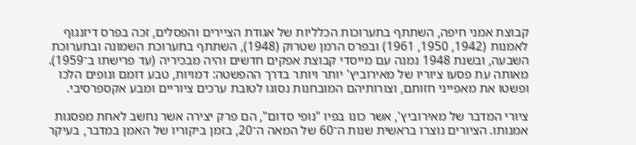קבוצת אמני חיפה, השתתף בתערוכות הכלליות של אגודת הציירים והפסלים, זכה בפרס דיזנגוף לאמנות (1942, 1950, 1961) ובפרס הרמן שטרוק (1948), השתתף בתערוכת השמונה ובתערוכת השבעה, ובשנת 1948 נמנה עם מייסדי קבוצת אפקים חדשים והיה מבכיריה (עד פרישתו ב־1959). מאותה עת פסעו ציוריו של מאירוביץ' יותר ויותר בדרך ההפשטה: דמויות, טבע דומם ונופים הלכו ופשטו את מאפייני חזותם, וצורותיהם המובחנות נסוגו לטובת ערכים ציוריים ומבע אקספרסיבי.

ציורי המדבר של מאירוביץ', אשר כונו בפיו "נופי סדום", הם פרק יצירה אשר נחשב לאחת מפסגות אמנותו. הציורים נוצרו בראשית שנות ה־60 של המאה ה־20, בזמן ביקוריו של האמן במדבר, בעיקר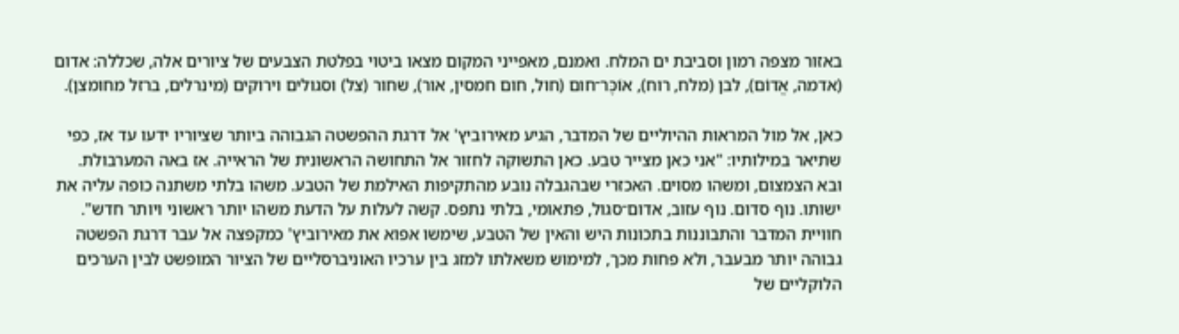באזור מצפה רמון וסביבת ים המלח. ואמנם, מאפייני המקום מצאו ביטוי בפלטת הצבעים של ציורים אלה, שכללה: אדום (אדמה, אֱדוֹם), לבן (מלח, רוח), אוֹכֶּר־חום (חול, חום חמסין, אור), שחור (צל) וסגולים וירוקים (מינרלים, ברזל מחומצן).

כאן, אל מול המראות ההיוליים של המדבר, הגיע מאירוביץ' אל דרגת ההפשטה הגבוהה ביותר שציוריו ידעו עד אז, כפי שתיאר במילותיו: "אני כאן מצייר טבע. כאן התשוקה לחזור אל התחושה הראשונית של הראייה. אז באה המערבולת. ובא הצמצום, ומשהו מסוים. האכזרי שבהגבלה נובע מהתקיפות האילמת של הטבע. משהו בלתי משתנה כופה עליה את ישותו. נוף סדום. נוף עזוב, אדום־סגול, פתאומי, בלתי נתפס. קשה לעלות על הדעת משהו יותר ראשוני ויותר חדש". חוויית המדבר והתבוננות בתכונות היש והאין של הטבע, שימשו אפוא את מאירוביץ' כמקפצה אל עבר דרגת הפשטה גבוהה יותר מבעבר, ולא פחות מכך, למימוש משאלתו למזג בין ערכיו האוניברסליים של הציור המופשט לבין הערכים הלוקליים של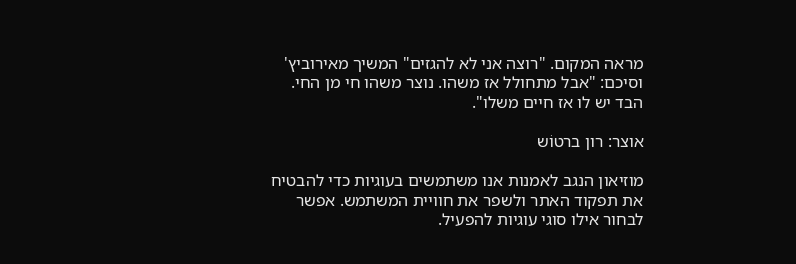מראה המקום. "רוצה אני לא להגזים" המשיך מאירוביץ' וסיכם: "אבל מתחולל אז משהו. נוצר משהו חי מן החי. הבד יש לו אז חיים משלו".

אוצר: רון ברטוֹש

מוזיאון הנגב לאמנות אנו משתמשים בעוגיות כדי להבטיח את תפקוד האתר ולשפר את חוויית המשתמש. אפשר לבחור אילו סוגי עוגיות להפעיל.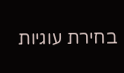בחירת עוגיות